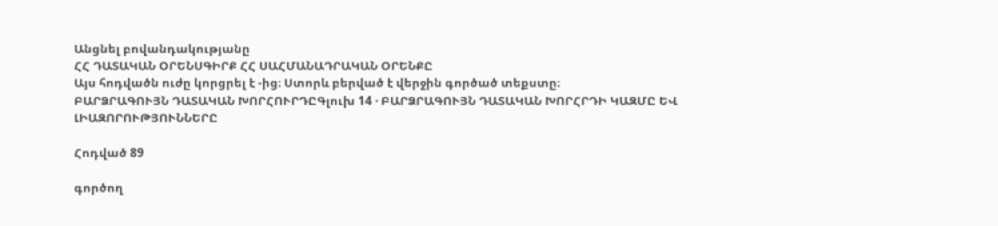Անցնել բովանդակությանը
ՀՀ ԴԱՏԱԿԱՆ ՕՐԵՆՍԳԻՐՔ ՀՀ ՍԱՀՄԱՆԱԴՐԱԿԱՆ ՕՐԵՆՔԸ
Այս հոդվածն ուժը կորցրել է -ից։ Ստորև բերված է վերջին գործած տեքստը։
ԲԱՐՁՐԱԳՈՒՅՆ ԴԱՏԱԿԱՆ ԽՈՐՀՈՒՐԴԸԳլուխ 14 · ԲԱՐՁՐԱԳՈՒՅՆ ԴԱՏԱԿԱՆ ԽՈՐՀՐԴԻ ԿԱԶՄԸ ԵՎ ԼԻԱԶՈՐՈՒԹՅՈՒՆՆԵՐԸ

Հոդված 89

գործող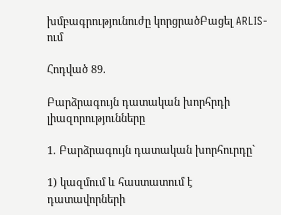խմբագրությունուժը կորցրածԲացել ARLIS-ում

Հոդված 89.

Բարձրագույն դատական խորհրդի լիազորությունները

1. Բարձրագույն դատական խորհուրդը`

1) կազմում և հաստատում է դատավորների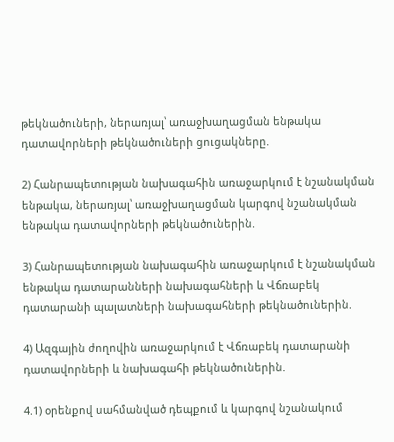թեկնածուների, ներառյալ՝ առաջխաղացման ենթակա դատավորների թեկնածուների ցուցակները.

2) Հանրապետության նախագահին առաջարկում է նշանակման ենթակա, ներառյալ՝ առաջխաղացման կարգով նշանակման ենթակա դատավորների թեկնածուներին.

3) Հանրապետության նախագահին առաջարկում է նշանակման ենթակա դատարանների նախագահների և Վճռաբեկ դատարանի պալատների նախագահների թեկնածուներին.

4) Ազգային ժողովին առաջարկում է Վճռաբեկ դատարանի դատավորների և նախագահի թեկնածուներին.

4.1) օրենքով սահմանված դեպքում և կարգով նշանակում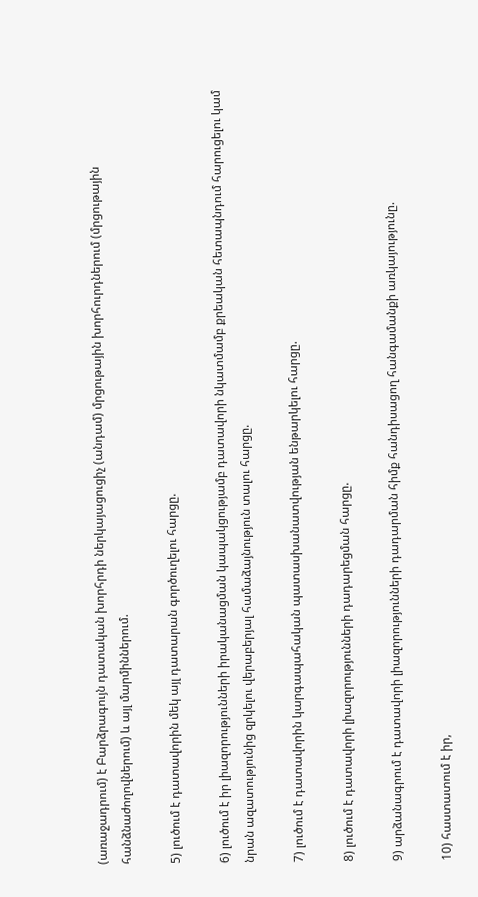(առաջադրում) է Բարձրագույն դատական խորհրդի ներկայացուցիչ (անդամ) մրցութային խորհուրդներում (մրցութային հանձնաժողովներում) և այլ մարմիններում.

5) լուծում է դատավորին մեկ այլ դատարան գործուղելու հարցը.

6) լուծում է իր լիազորությունների իրականացման կապակցությամբ դատավորի նկատմամբ քրեական հետապնդում հարուցելու կամ նրան ազատությունից զրկելու վերաբերյալ համաձայնություն տալու հարցը.

7) լուծում է դատավորին կարգապահական պատասխանատվության ենթարկելու հարցը.

8) լուծում է դատավորի լիազորությունների դադարեցման հարցը.

9) արձանագրում է դատավորի լիազորությունների դադարման հիմք հանդիսացող հանգամանքի առկայությունը.

10) հաստատում է իր,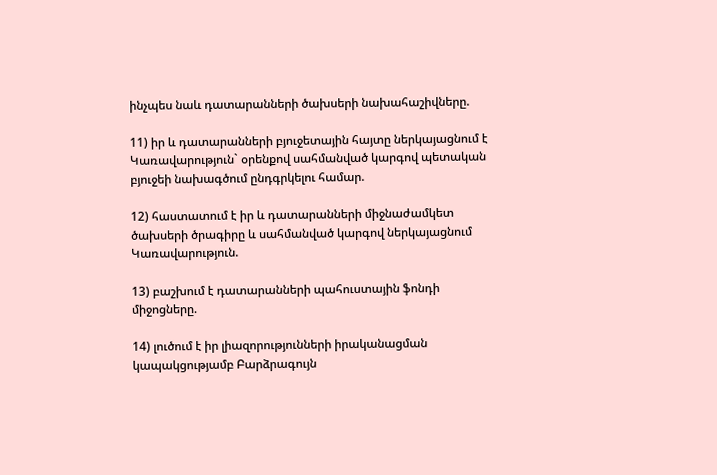ինչպես նաև դատարանների ծախսերի նախահաշիվները.

11) իր և դատարանների բյուջետային հայտը ներկայացնում է Կառավարություն` օրենքով սահմանված կարգով պետական բյուջեի նախագծում ընդգրկելու համար.

12) հաստատում է իր և դատարանների միջնաժամկետ ծախսերի ծրագիրը և սահմանված կարգով ներկայացնում Կառավարություն.

13) բաշխում է դատարանների պահուստային ֆոնդի միջոցները.

14) լուծում է իր լիազորությունների իրականացման կապակցությամբ Բարձրագույն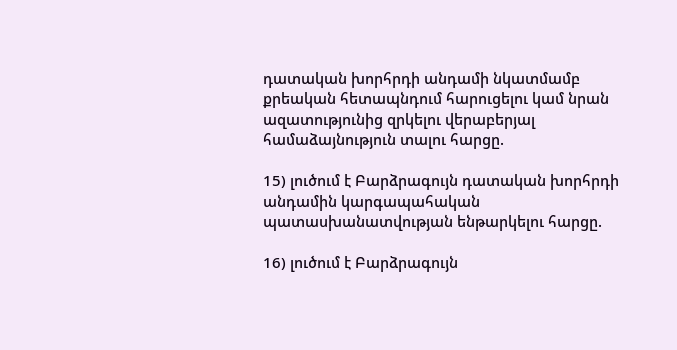դատական խորհրդի անդամի նկատմամբ քրեական հետապնդում հարուցելու կամ նրան ազատությունից զրկելու վերաբերյալ համաձայնություն տալու հարցը.

15) լուծում է Բարձրագույն դատական խորհրդի անդամին կարգապահական պատասխանատվության ենթարկելու հարցը.

16) լուծում է Բարձրագույն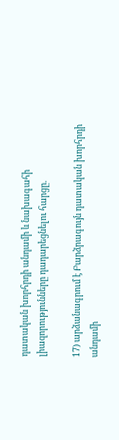դատական խորհրդի անդամի և նախագահի լիազորությունները դադարեցնելու հարցը.

17) արձանագրում է Բարձրագույն դատական խորհրդի անդամի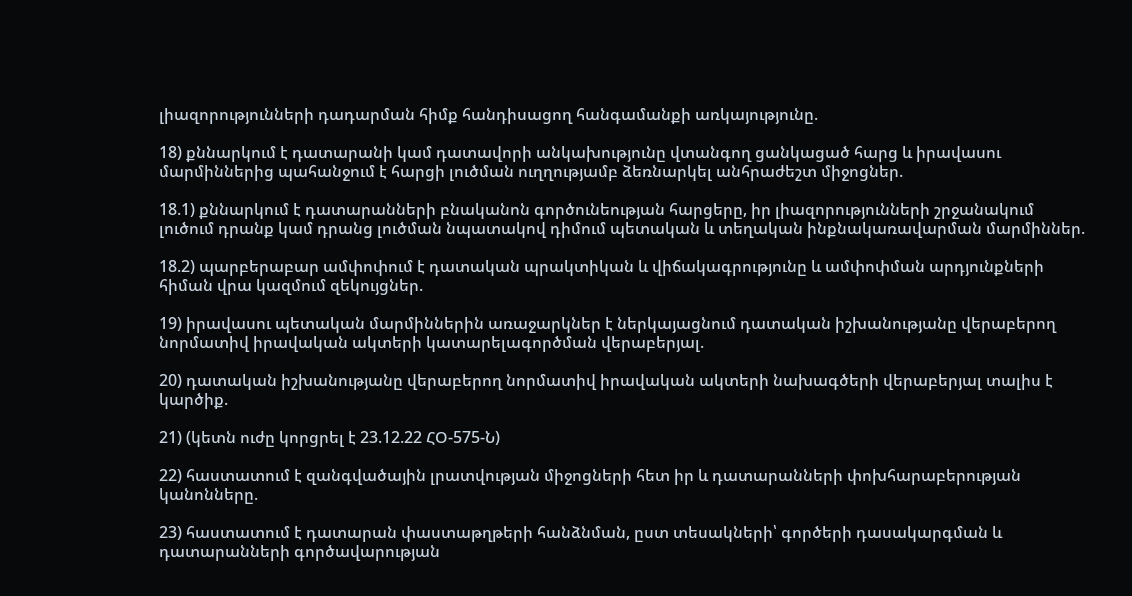լիազորությունների դադարման հիմք հանդիսացող հանգամանքի առկայությունը.

18) քննարկում է դատարանի կամ դատավորի անկախությունը վտանգող ցանկացած հարց և իրավասու մարմիններից պահանջում է հարցի լուծման ուղղությամբ ձեռնարկել անհրաժեշտ միջոցներ.

18.1) քննարկում է դատարանների բնականոն գործունեության հարցերը, իր լիազորությունների շրջանակում լուծում դրանք կամ դրանց լուծման նպատակով դիմում պետական և տեղական ինքնակառավարման մարմիններ.

18.2) պարբերաբար ամփոփում է դատական պրակտիկան և վիճակագրությունը և ամփոփման արդյունքների հիման վրա կազմում զեկույցներ.

19) իրավասու պետական մարմիններին առաջարկներ է ներկայացնում դատական իշխանությանը վերաբերող նորմատիվ իրավական ակտերի կատարելագործման վերաբերյալ.

20) դատական իշխանությանը վերաբերող նորմատիվ իրավական ակտերի նախագծերի վերաբերյալ տալիս է կարծիք.

21) (կետն ուժը կորցրել է 23.12.22 ՀՕ-575-Ն)

22) հաստատում է զանգվածային լրատվության միջոցների հետ իր և դատարանների փոխհարաբերության կանոնները.

23) հաստատում է դատարան փաստաթղթերի հանձնման, ըստ տեսակների՝ գործերի դասակարգման և դատարանների գործավարության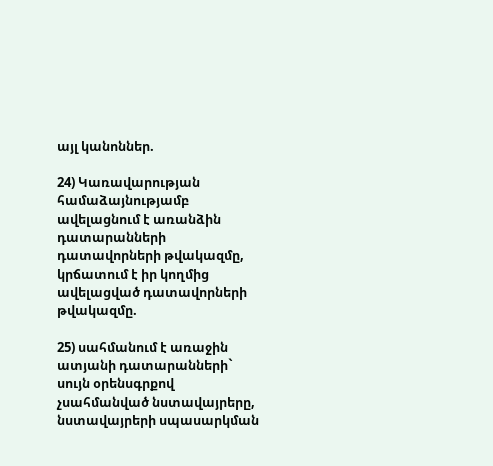այլ կանոններ.

24) Կառավարության համաձայնությամբ ավելացնում է առանձին դատարանների դատավորների թվակազմը, կրճատում է իր կողմից ավելացված դատավորների թվակազմը.

25) սահմանում է առաջին ատյանի դատարանների` սույն օրենսգրքով չսահմանված նստավայրերը, նստավայրերի սպասարկման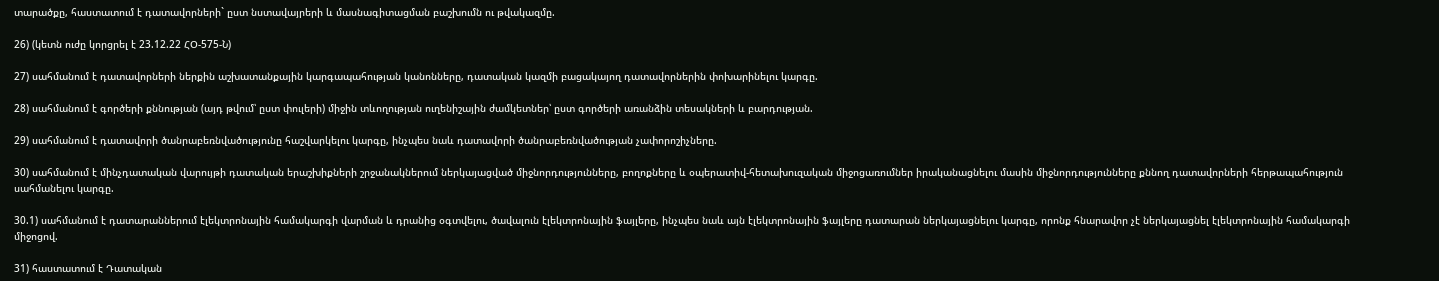տարածքը, հաստատում է դատավորների` ըստ նստավայրերի և մասնագիտացման բաշխումն ու թվակազմը.

26) (կետն ուժը կորցրել է 23.12.22 ՀՕ-575-Ն)

27) սահմանում է դատավորների ներքին աշխատանքային կարգապահության կանոնները, դատական կազմի բացակայող դատավորներին փոխարինելու կարգը.

28) սահմանում է գործերի քննության (այդ թվում՝ ըստ փուլերի) միջին տևողության ուղենիշային ժամկետներ՝ ըստ գործերի առանձին տեսակների և բարդության.

29) սահմանում է դատավորի ծանրաբեռնվածությունը հաշվարկելու կարգը, ինչպես նաև դատավորի ծանրաբեռնվածության չափորոշիչները.

30) սահմանում է մինչդատական վարույթի դատական երաշխիքների շրջանակներում ներկայացված միջնորդությունները, բողոքները և օպերատիվ-հետախուզական միջոցառումներ իրականացնելու մասին միջնորդությունները քննող դատավորների հերթապահություն սահմանելու կարգը.

30.1) սահմանում է դատարաններում էլեկտրոնային համակարգի վարման և դրանից օգտվելու, ծավալուն էլեկտրոնային ֆայլերը, ինչպես նաև այն էլեկտրոնային ֆայլերը դատարան ներկայացնելու կարգը, որոնք հնարավոր չէ ներկայացնել էլեկտրոնային համակարգի միջոցով.

31) հաստատում է Դատական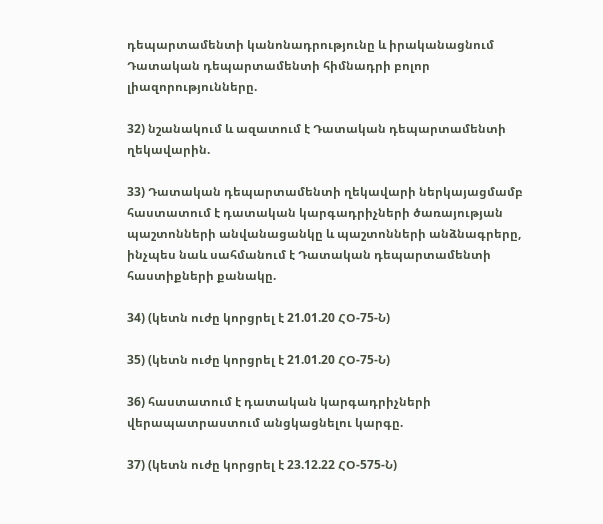դեպարտամենտի կանոնադրությունը և իրականացնում Դատական դեպարտամենտի հիմնադրի բոլոր լիազորությունները.

32) նշանակում և ազատում է Դատական դեպարտամենտի ղեկավարին.

33) Դատական դեպարտամենտի ղեկավարի ներկայացմամբ հաստատում է դատական կարգադրիչների ծառայության պաշտոնների անվանացանկը և պաշտոնների անձնագրերը, ինչպես նաև սահմանում է Դատական դեպարտամենտի հաստիքների քանակը.

34) (կետն ուժը կորցրել է 21.01.20 ՀՕ-75-Ն)

35) (կետն ուժը կորցրել է 21.01.20 ՀՕ-75-Ն)

36) հաստատում է դատական կարգադրիչների վերապատրաստում անցկացնելու կարգը.

37) (կետն ուժը կորցրել է 23.12.22 ՀՕ-575-Ն)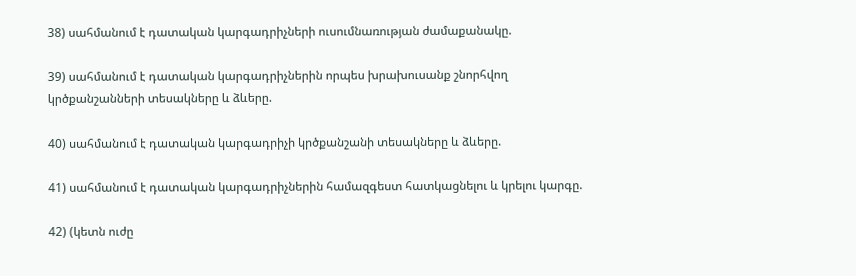38) սահմանում է դատական կարգադրիչների ուսումնառության ժամաքանակը.

39) սահմանում է դատական կարգադրիչներին որպես խրախուսանք շնորհվող կրծքանշանների տեսակները և ձևերը.

40) սահմանում է դատական կարգադրիչի կրծքանշանի տեսակները և ձևերը.

41) սահմանում է դատական կարգադրիչներին համազգեստ հատկացնելու և կրելու կարգը.

42) (կետն ուժը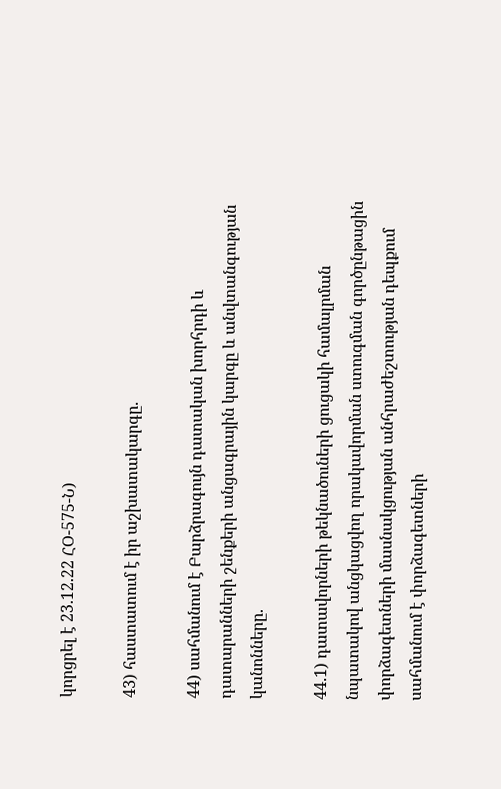կորցրել է 23.12.22 ՀՕ-575-Ն)

43) հաստատում է իր աշխատակարգը.

44) սահմանում է Բարձրագույն դատական խորհրդի և դատարանների շենքերի անցագրային կարգը և անվտանգության կանոնները.

44.1) դատավորների թեկնածուների ցուցակի համալրման նպատակով անցկացվող որակավորման ստուգման գործընթացին փորձագետների մասնակցության անհրաժեշտության դեպքում սահմանում է փորձագետների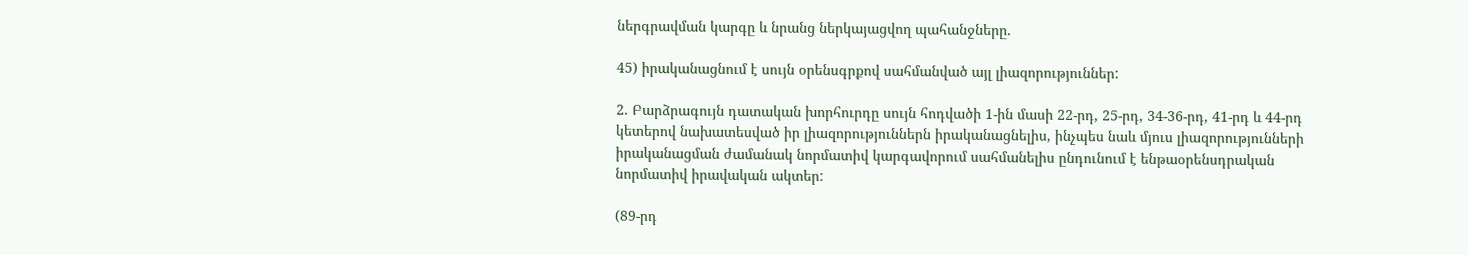ներգրավման կարգը և նրանց ներկայացվող պահանջները.

45) իրականացնում է սույն օրենսգրքով սահմանված այլ լիազորություններ:

2. Բարձրագույն դատական խորհուրդը սույն հոդվածի 1-ին մասի 22-րդ, 25-րդ, 34-36-րդ, 41-րդ և 44-րդ կետերով նախատեսված իր լիազորություններն իրականացնելիս, ինչպես նաև մյուս լիազորությունների իրականացման ժամանակ նորմատիվ կարգավորում սահմանելիս ընդունում է ենթաօրենսդրական նորմատիվ իրավական ակտեր:

(89-րդ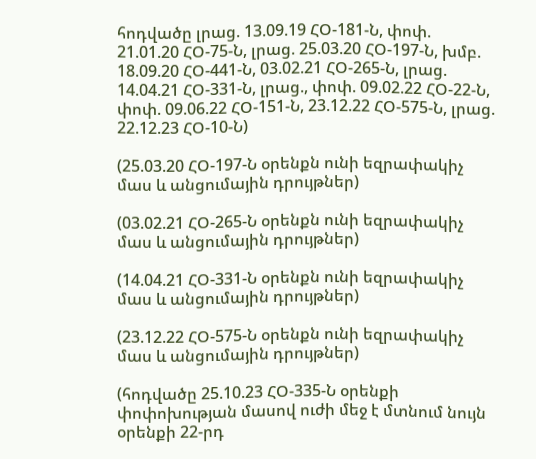հոդվածը լրաց. 13.09.19 ՀՕ-181-Ն, փոփ. 21.01.20 ՀՕ-75-Ն, լրաց. 25.03.20 ՀՕ-197-Ն, խմբ. 18.09.20 ՀՕ-441-Ն, 03.02.21 ՀՕ-265-Ն, լրաց. 14.04.21 ՀՕ-331-Ն, լրաց., փոփ. 09.02.22 ՀՕ-22-Ն, փոփ. 09.06.22 ՀՕ-151-Ն, 23.12.22 ՀՕ-575-Ն, լրաց. 22.12.23 ՀՕ-10-Ն)

(25.03.20 ՀՕ-197-Ն օրենքն ունի եզրափակիչ մաս և անցումային դրույթներ)

(03.02.21 ՀՕ-265-Ն օրենքն ունի եզրափակիչ մաս և անցումային դրույթներ)

(14.04.21 ՀՕ-331-Ն օրենքն ունի եզրափակիչ մաս և անցումային դրույթներ)

(23.12.22 ՀՕ-575-Ն օրենքն ունի եզրափակիչ մաս և անցումային դրույթներ)

(հոդվածը 25.10.23 ՀՕ-335-Ն օրենքի փոփոխության մասով ուժի մեջ է մտնում նույն օրենքի 22-րդ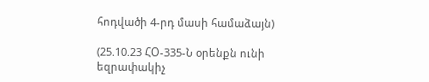հոդվածի 4-րդ մասի համաձայն)

(25.10.23 ՀՕ-335-Ն օրենքն ունի եզրափակիչ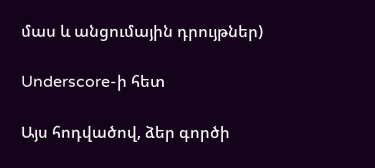մաս և անցումային դրույթներ)

Underscore-ի հետ

Այս հոդվածով, ձեր գործի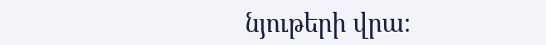նյութերի վրա։